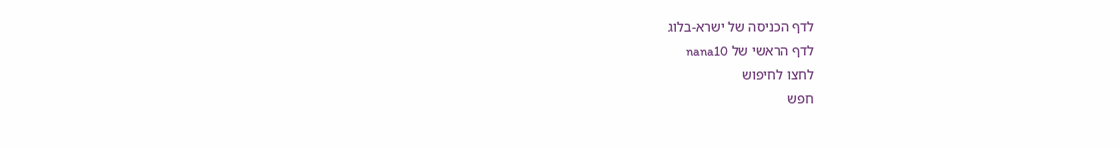לדף הכניסה של ישרא-בלוג
לדף הראשי של nana10
לחצו לחיפוש
חפש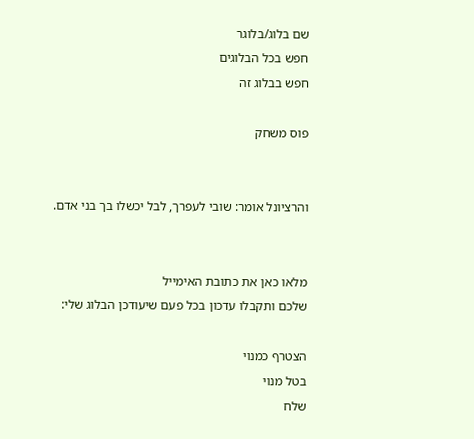שם בלוג/בלוגר
חפש בכל הבלוגים
חפש בבלוג זה

פוס משחק


והרציונל אומר: שובי לעפרך, לבל יכשלו בך בני אדם.


מלאו כאן את כתובת האימייל
שלכם ותקבלו עדכון בכל פעם שיעודכן הבלוג שלי:

הצטרף כמנוי
בטל מנוי
שלח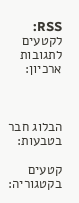RSS: לקטעים  לתגובות
ארכיון:



הבלוג חבר בטבעות:

קטעים בקטגוריה: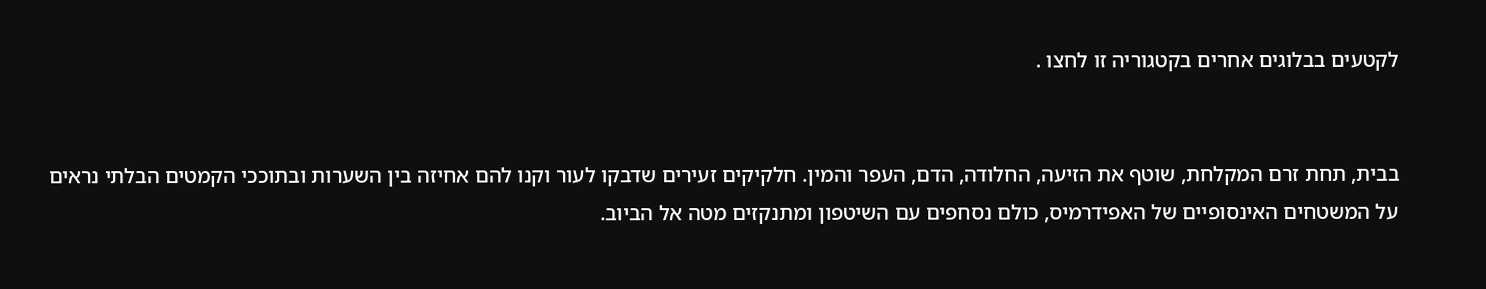לקטעים בבלוגים אחרים בקטגוריה זו לחצו .


בבית, תחת זרם המקלחת, שוטף את הזיעה, החלודה, הדם, העפר והמין. חלקיקים זעירים שדבקו לעור וקנו להם אחיזה בין השערות ובתוככי הקמטים הבלתי נראים על המשטחים האינסופיים של האפידרמיס, כולם נסחפים עם השיטפון ומתנקזים מטה אל הביוב.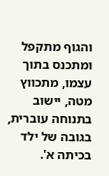והגוף מתקפל ומתכנס בתוך עצמו, מתכווץ מטה, יישוב בתנוחה עוברית, בגובה של ילד בכיתה א'.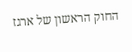החוק הראשון של ארגז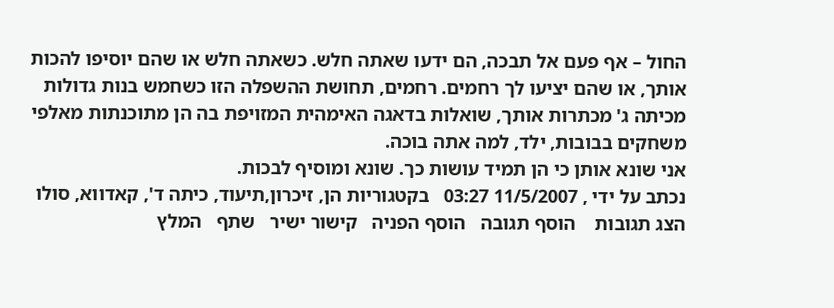החול – אף פעם אל תבכה, הם ידעו שאתה חלש. כשאתה חלש או שהם יוסיפו להכות אותך, או שהם יציעו לך רחמים. רחמים, תחושת ההשפלה הזו כשחמש בנות גדולות מכיתה ג' מכתרות אותך, שואלות בדאגה האימהית המזויפת בה הן מתוכנתות מאלפי משחקים בבובות, ילד, למה אתה בוכה.
אני שונא אותן כי הן תמיד עושות כך. שונא ומוסיף לבכות.
נכתב על ידי , 11/5/2007 03:27   בקטגוריות הן, זיכרון,תיעוד, כיתה ד', קאדווא, סולו
הצג תגובות    הוסף תגובה   הוסף הפניה   קישור ישיר   שתף   המלץ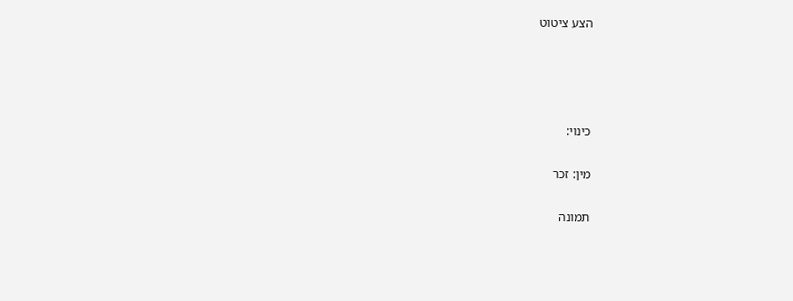הצע ציטוט




כינוי:

מין: זכר

תמונה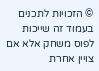© הזכויות לתכנים בעמוד זה שייכות לפוס משחק אלא אם צויין אחרת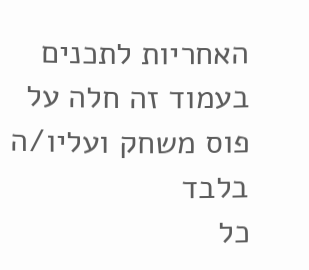האחריות לתכנים בעמוד זה חלה על פוס משחק ועליו/ה בלבד
כל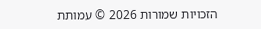הזכויות שמורות 2026 © עמותת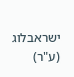ישראבלוג (ע"ר)